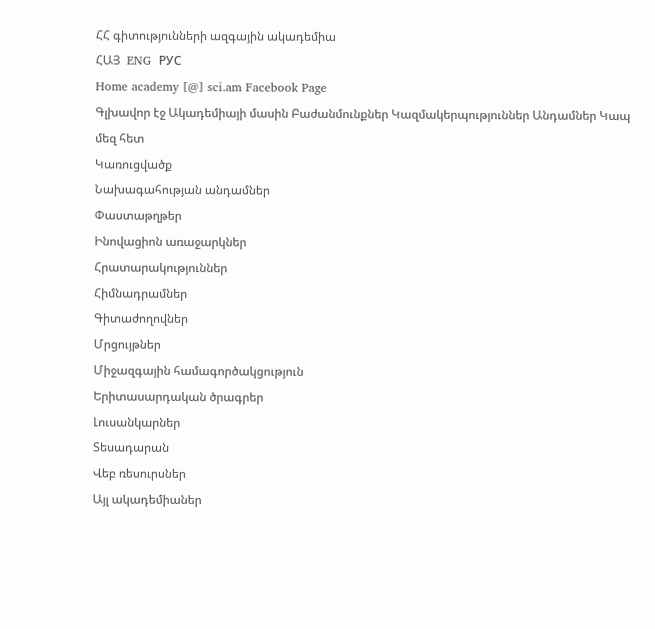ՀՀ գիտությունների ազգային ակադեմիա
ՀԱՅ  ENG  РУС
Home academy [@] sci.am Facebook Page
Գլխավոր էջ Ակադեմիայի մասին Բաժանմունքներ Կազմակերպություններ Անդամներ Կապ մեզ հետ
Կառուցվածք
Նախագահության անդամներ
Փաստաթղթեր
Ինովացիոն առաջարկներ
Հրատարակություններ
Հիմնադրամներ
Գիտաժողովներ
Մրցույթներ
Միջազգային համագործակցություն
Երիտասարդական ծրագրեր
Լուսանկարներ
Տեսադարան
Վեբ ռեսուրսներ
Այլ ակադեմիաներ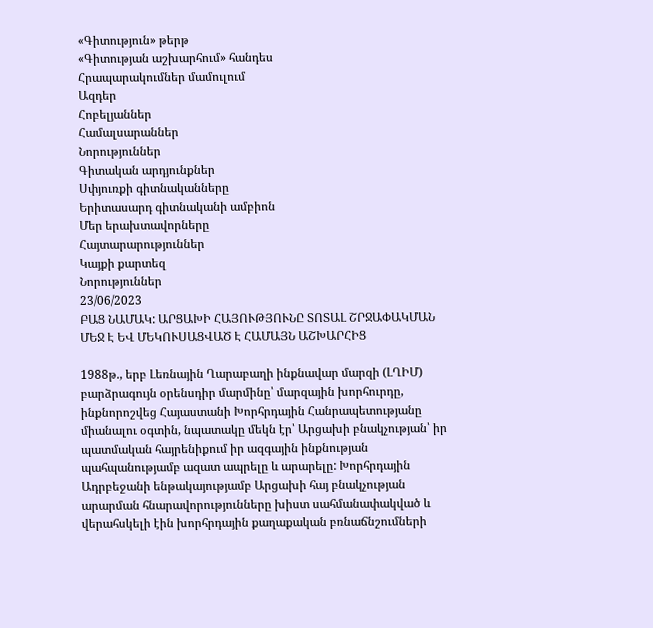«Գիտություն» թերթ
«Գիտության աշխարհում» հանդես
Հրապարակումներ մամուլում
Ազդեր
Հոբելյաններ
Համալսարաններ
Նորություններ
Գիտական արդյունքներ
Սփյուռքի գիտնականները
Երիտասարդ գիտնականի ամբիոն
Մեր երախտավորները
Հայտարարություններ
Կայքի քարտեզ
Նորություններ
23/06/2023
ԲԱՑ ՆԱՄԱԿ: ԱՐՑԱԽԻ ՀԱՅՈՒԹՅՈՒՆԸ ՏՈՏԱԼ ՇՐՋԱՓԱԿՄԱՆ ՄԵՋ Է ԵՎ ՄԵԿՈՒՍԱՑՎԱԾ Է ՀԱՄԱՅՆ ԱՇԽԱՐՀԻՑ

1988թ., երբ Լեռնային Ղարաբաղի ինքնավար մարզի (ԼՂԻՄ) բարձրագույն օրենսդիր մարմինը՝ մարզային խորհուրդը, ինքնորոշվեց Հայաստանի Խորհրդային Հանրապետությանը միանալու օգտին, նպատակը մեկն էր՝ Արցախի բնակչության՝ իր պատմական հայրենիքում իր ազգային ինքնության պահպանությամբ ազատ ապրելը և արարելը: Խորհրդային Ադրբեջանի ենթակայությամբ Արցախի հայ բնակչության արարման հնարավորությունները խիստ սահմանափակված և վերահսկելի էին խորհրդային քաղաքական բռնաճնշումների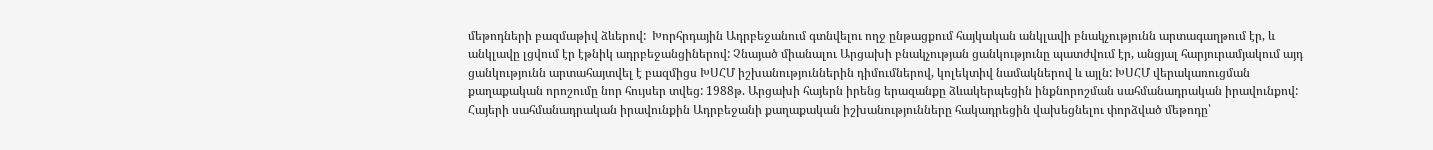մեթոդների բազմաթիվ ձևերով:  Խորհրդային Ադրբեջանում գտնվելու ողջ ընթացքում հայկական անկլավի բնակչությունն արտագաղթում էր, և անկլավը լցվում էր էթնիկ ադրբեջանցիներով: Չնայած միանալու Արցախի բնակչության ցանկությունը պատժվում էր, անցյալ հարյուրամյակում այդ ցանկությունն արտահայտվել է բազմիցս ԽՍՀՄ իշխանություններին դիմումներով, կոլեկտիվ նամակներով և այլն: ԽՍՀՄ վերակառուցման քաղաքական որոշումը նոր հույսեր տվեց: 1988թ. Արցախի հայերն իրենց երազանքը ձևակերպեցին ինքնորոշման սահմանադրական իրավունքով: Հայերի սահմանադրական իրավունքին Ադրբեջանի քաղաքական իշխանությունները հակադրեցին վախեցնելու փորձված մեթոդը՝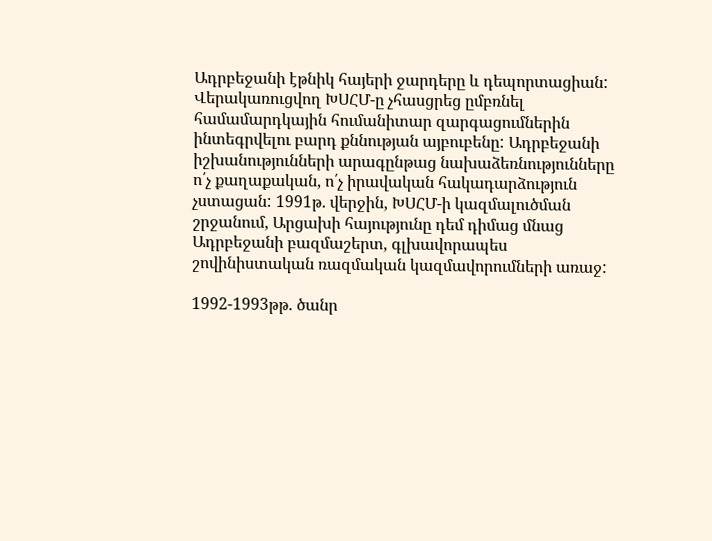Ադրբեջանի էթնիկ հայերի ջարդերը և դեպորտացիան: Վերակառուցվող ԽՍՀՄ-ը չհասցրեց ըմբռնել համամարդկային հումանիտար զարգացումներին ինտեգրվելու բարդ քննության այբուբենը: Ադրբեջանի իշխանությունների արագընթաց նախաձեռնությունները ո՛չ քաղաքական, ո՛չ իրավական հակադարձություն չստացան: 1991թ. վերջին, ԽՍՀՄ-ի կազմալուծման շրջանում, Արցախի հայությունը դեմ դիմաց մնաց Ադրբեջանի բազմաշերտ, գլխավորապես շովինիստական ռազմական կազմավորումների առաջ:

1992-1993թթ. ծանր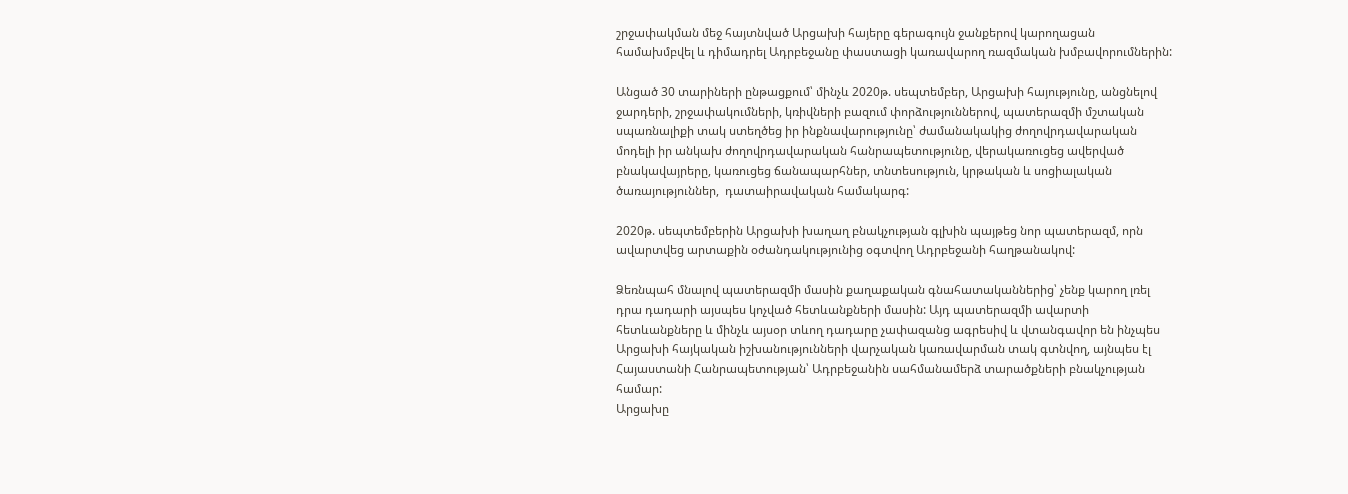շրջափակման մեջ հայտնված Արցախի հայերը գերագույն ջանքերով կարողացան համախմբվել և դիմադրել Ադրբեջանը փաստացի կառավարող ռազմական խմբավորումներին:

Անցած 30 տարիների ընթացքում՝ մինչև 2020թ. սեպտեմբեր, Արցախի հայությունը, անցնելով ջարդերի, շրջափակումների, կռիվների բազում փորձություններով, պատերազմի մշտական սպառնալիքի տակ ստեղծեց իր ինքնավարությունը՝ ժամանակակից ժողովրդավարական մոդելի իր անկախ ժողովրդավարական հանրապետությունը, վերակառուցեց ավերված բնակավայրերը, կառուցեց ճանապարհներ, տնտեսություն, կրթական և սոցիալական ծառայություններ,  դատաիրավական համակարգ:

2020թ. սեպտեմբերին Արցախի խաղաղ բնակչության գլխին պայթեց նոր պատերազմ, որն ավարտվեց արտաքին օժանդակությունից օգտվող Ադրբեջանի հաղթանակով:

Ձեռնպահ մնալով պատերազմի մասին քաղաքական գնահատականներից՝ չենք կարող լռել դրա դադարի այսպես կոչված հետևանքների մասին: Այդ պատերազմի ավարտի հետևանքները և մինչև այսօր տևող դադարը չափազանց ագրեսիվ և վտանգավոր են ինչպես Արցախի հայկական իշխանությունների վարչական կառավարման տակ գտնվող, այնպես էլ Հայաստանի Հանրապետության՝ Ադրբեջանին սահմանամերձ տարածքների բնակչության համար:
Արցախը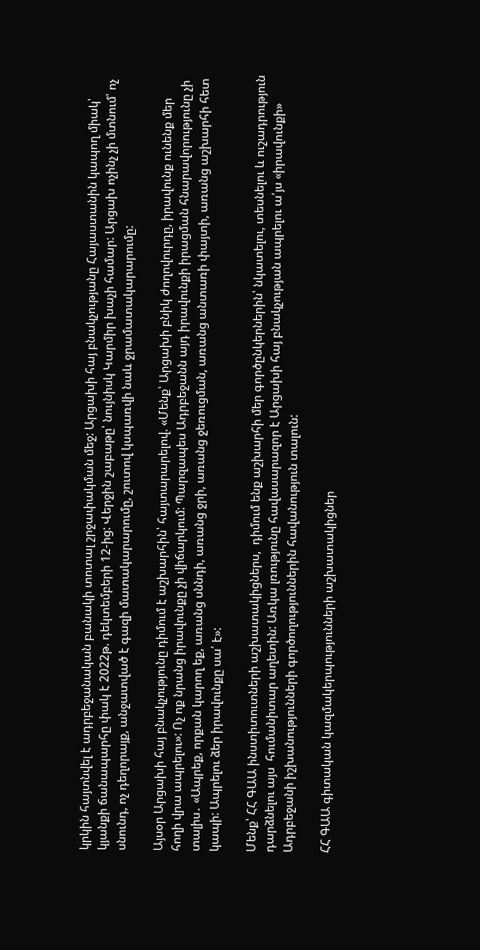կրկին հայտնվել է ադրբեջանական բանակի տոտալ շրջափակման մեջ: Արցախի հայ բնակչությանը Հայաստանին կապող միակ՝ կյանքի ճանապարհը փակ է 2022թ. դեկտեմբերի 12-ից: Վերջին շաբաթը՝ նույնիսկ Կարմիր խաչի համար: Արցախ ոչինչ չի մտնում՝ ոչ սնունդ, ոչ դեղորայք, անջատված է գազի մատակարարումը, շուտով կսպառվի նաև ջրամատակարարումը:

Այսօր Արցախի հայ բնակչությունը դիմում է աշխարհին՝ հայտարարելով. «Մենք՝ Արցախի բնիկ ժողովուրդը, իրավունք ունենք մեր հողի վրա ապրելու»: Ոչ ոք նրանց իրավունքը չի վիճարկում: Պարզապես Ադրբեջանն այդ իրավունքի իրացման հնարավորությունը չի տալիս․ «Ապրեք, որքան կարող եք, առանց սննդի, առանց ջրի, առանց ջեռուցման, առանց անտառի փայտի, առանց աշխարհի հետ կապի: Ապրելու ձեր իրավունքը սա՛ է»:

Մենք՝ ՀՀ ԳԱԱ ինստիտուտների աշխատակիցներս,  դիմում ենք աշխարհի մեր գործընկերներին՝ նկատելու, տեսնելու և ուշադրություն դարձնելու այս  հումանիտար աղետին: Առկա լռությունը հավասարազոր է Արցախի հայ բնակչության ապրելու ա՛յս «իրավունքի» Ադրբեջանի իշխանությունների գործողություններին հավանություն տալուն:

ՀՀ ԳԱԱ գիտական կազմակերպությունների աշխատակիցներ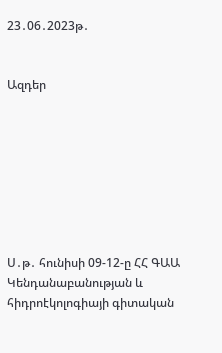23․06․2023թ․


Ազդեր








Ս․թ․ հունիսի 09-12-ը ՀՀ ԳԱԱ Կենդանաբանության և հիդրոէկոլոգիայի գիտական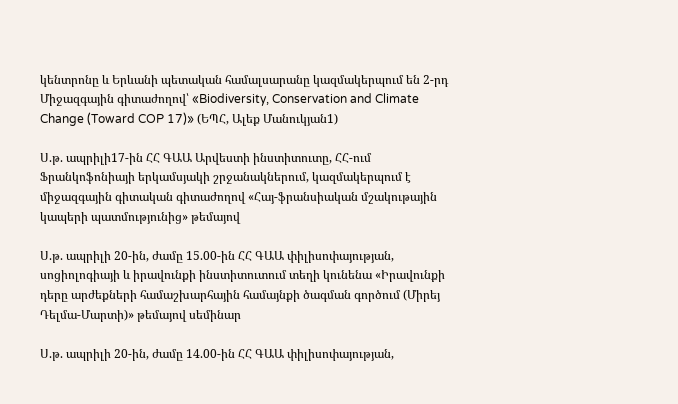կենտրոնը և Երևանի պետական համալսարանը կազմակերպում են 2-րդ Միջազգային գիտաժողով՝ «Biodiversity, Conservation and Climate Change (Toward COP 17)» (ԵՊՀ, Ալեք Մանուկյան1)

Ս.թ. ապրիլի17-ին ՀՀ ԳԱԱ Արվեստի ինստիտուտը, ՀՀ-ում Ֆրանկոֆոնիայի երկամսյակի շրջանակներում, կազմակերպում է միջազգային գիտական գիտաժողով «Հայ-ֆրանսիական մշակութային կապերի պատմությունից» թեմայով

Ս.թ. ապրիլի 20-ին, ժամը 15.00-ին ՀՀ ԳԱԱ փիլիսոփայության, սոցիոլոգիայի և իրավունքի ինստիտուտում տեղի կունենա «Իրավունքի դերը արժեքների համաշխարհային համայնքի ծագման գործում (Միրեյ Դելմա-Մարտի)» թեմայով սեմինար

Ս.թ. ապրիլի 20-ին, ժամը 14.00-ին ՀՀ ԳԱԱ փիլիսոփայության,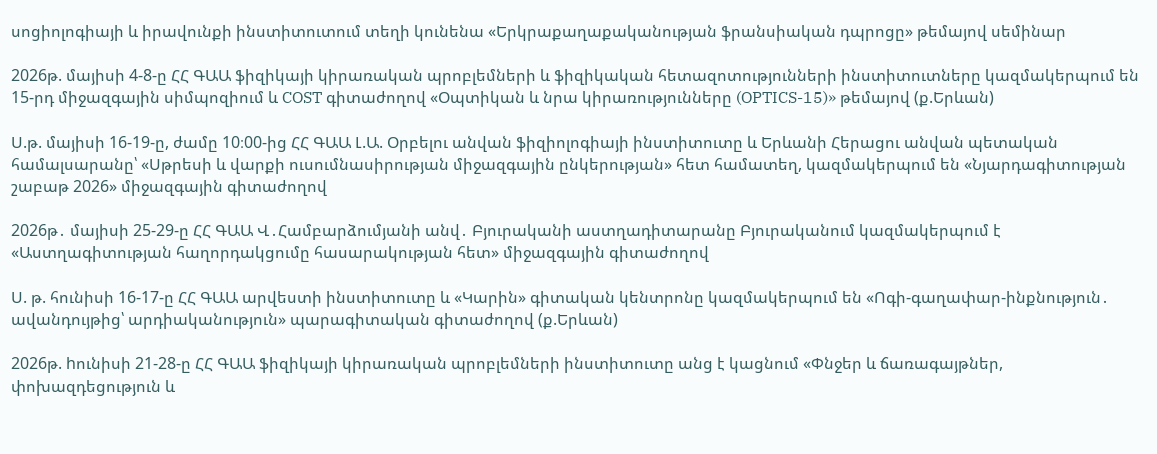սոցիոլոգիայի և իրավունքի ինստիտուտում տեղի կունենա «Երկրաքաղաքականության ֆրանսիական դպրոցը» թեմայով սեմինար

2026թ. մայիսի 4-8-ը ՀՀ ԳԱԱ ֆիզիկայի կիրառական պրոբլեմների և ֆիզիկական հետազոտությունների ինստիտուտները կազմակերպում են 15-րդ միջազգային սիմպոզիում և COST գիտաժողով «Օպտիկան և նրա կիրառությունները (OPTICS-15)» թեմայով (ք.Երևան)

Ս.թ. մայիսի 16-19-ը, ժամը 10։00-ից ՀՀ ԳԱԱ Լ.Ա. Օրբելու անվան ֆիզիոլոգիայի ինստիտուտը և Երևանի Հերացու անվան պետական համալսարանը՝ «Սթրեսի և վարքի ուսումնասիրության միջազգային ընկերության» հետ համատեղ, կազմակերպում են «Նյարդագիտության շաբաթ 2026» միջազգային գիտաժողով

2026թ․ մայիսի 25-29-ը ՀՀ ԳԱԱ Վ․Համբարձումյանի անվ․ Բյուրականի աստղադիտարանը Բյուրականում կազմակերպում է «Աստղագիտության հաղորդակցումը հասարակության հետ» միջազգային գիտաժողով

Ս. թ. հունիսի 16-17-ը ՀՀ ԳԱԱ արվեստի ինստիտուտը և «Կարին» գիտական կենտրոնը կազմակերպում են «Ոգի-գաղափար-ինքնություն․ ավանդույթից՝ արդիականություն» պարագիտական գիտաժողով (ք.Երևան)

2026թ. hունիսի 21-28-ը ՀՀ ԳԱԱ ֆիզիկայի կիրառական պրոբլեմների ինստիտուտը անց է կացնում «Փնջեր և ճառագայթներ, փոխազդեցություն և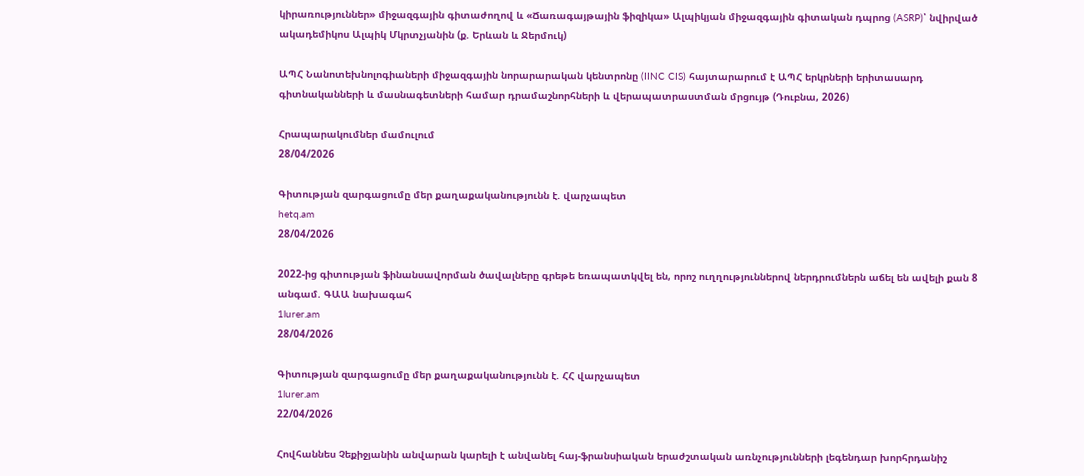կիրառություններ» միջազգային գիտաժողով և «Ճառագայթային ֆիզիկա» Ալպիկյան միջազգային գիտական դպրոց (ASRP)՝ նվիրված ակադեմիկոս Ալպիկ Մկրտչյանին (ք. Երևան և Ջերմուկ)

ԱՊՀ Նանոտեխնոլոգիաների միջազգային նորարարական կենտրոնը (IINC CIS) հայտարարում է ԱՊՀ երկրների երիտասարդ գիտնականների և մասնագետների համար դրամաշնորհների և վերապատրաստման մրցույթ (Դուբնա, 2026)

Հրապարակումներ մամուլում
28/04/2026

Գիտության զարգացումը մեր քաղաքականությունն է. վարչապետ
hetq.am
28/04/2026

2022-ից գիտության ֆինանսավորման ծավալները գրեթե եռապատկվել են, որոշ ուղղություններով ներդրումներն աճել են ավելի քան 8 անգամ. ԳԱԱ նախագահ
1lurer.am
28/04/2026

Գիտության զարգացումը մեր քաղաքականությունն է. ՀՀ վարչապետ
1lurer.am
22/04/2026

Հովհաննես Չեքիջյանին անվարան կարելի է անվանել հայ-ֆրանսիական երաժշտական առնչությունների լեգենդար խորհրդանիշ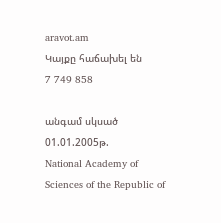aravot.am
Կայքը հաճախել են
7 749 858

անգամ սկսած 01.01.2005թ.
National Academy of Sciences of the Republic of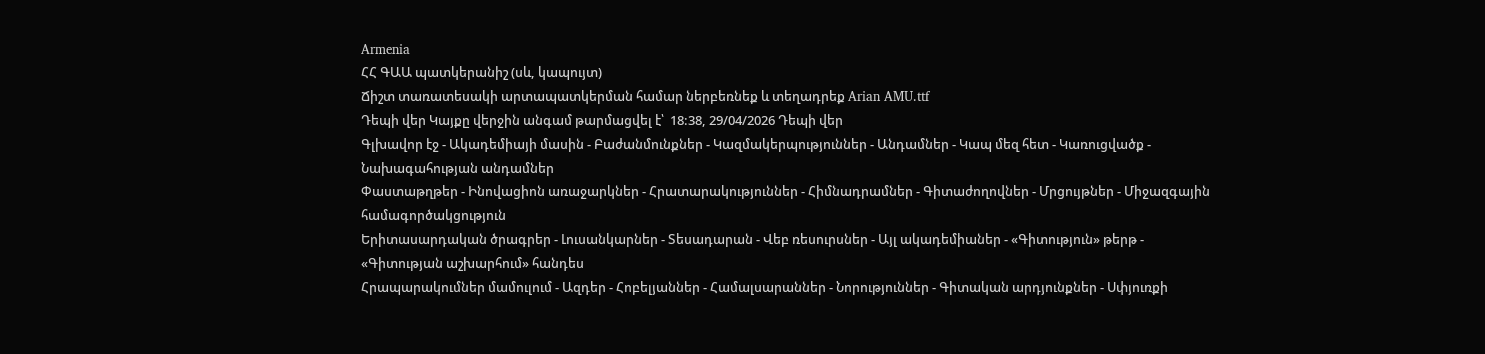Armenia
ՀՀ ԳԱԱ պատկերանիշ (սև, կապույտ)
Ճիշտ տառատեսակի արտապատկերման համար ներբեռնեք և տեղադրեք Arian AMU.ttf
Դեպի վեր Կայքը վերջին անգամ թարմացվել է՝  18:38, 29/04/2026 Դեպի վեր
Գլխավոր էջ - Ակադեմիայի մասին - Բաժանմունքներ - Կազմակերպություններ - Անդամներ - Կապ մեզ հետ - Կառուցվածք - Նախագահության անդամներ
Փաստաթղթեր - Ինովացիոն առաջարկներ - Հրատարակություններ - Հիմնադրամներ - Գիտաժողովներ - Մրցույթներ - Միջազգային համագործակցություն
Երիտասարդական ծրագրեր - Լուսանկարներ - Տեսադարան - Վեբ ռեսուրսներ - Այլ ակադեմիաներ - «Գիտություն» թերթ - «Գիտության աշխարհում» հանդես
Հրապարակումներ մամուլում - Ազդեր - Հոբելյաններ - Համալսարաններ - Նորություններ - Գիտական արդյունքներ - Սփյուռքի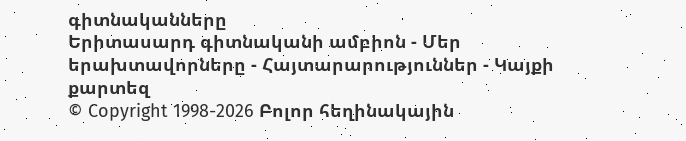գիտնականները
Երիտասարդ գիտնականի ամբիոն - Մեր երախտավորները - Հայտարարություններ - Կայքի քարտեզ
© Copyright 1998-2026 Բոլոր հեղինակային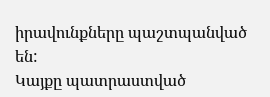իրավունքները պաշտպանված են:
Կայքը պատրաստված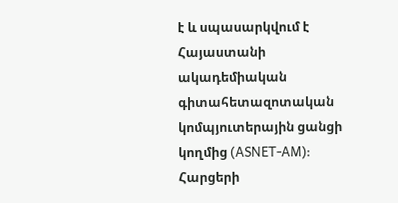է և սպասարկվում է Հայաստանի ակադեմիական գիտահետազոտական կոմպյուտերային ցանցի կողմից (ASNET-AM):
Հարցերի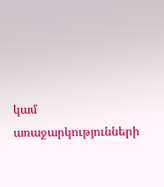կամ առաջարկությունների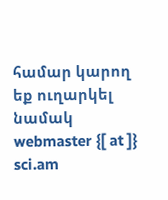համար կարող եք ուղարկել նամակ webmaster {[ at ]} sci.am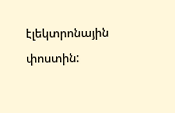էլեկտրոնային փոստին: